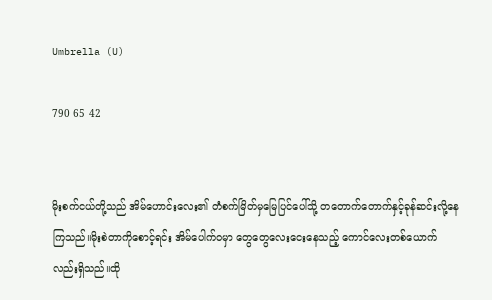Umbrella (U)

790 65 42


မိုးစက်ငယ်တို့သည် အိမ်ဟောင်းလေး၏ တံစက်မြိတ်မှမြေပြင်ပေါ်သို့ တတောက်တောက်နှင့်ခုန်ဆင်း‌လို့နေကြသည်။မိုးစဲတာကိုစောင့်ရင်း အိမ်ပေါက်ဝမှာ တွေတွေလေးငေးနေသည့် ‌ကောင်လေးတစ်ယောက်လည်းရှိသည်။ထို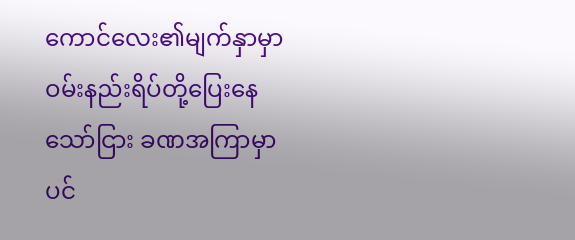ကောင်လေး၏မျက်နှာမှာ ဝမ်းနည်းရိပ်တို့ပြေး‌နေသော်ငြား ခဏအကြာမှာပင်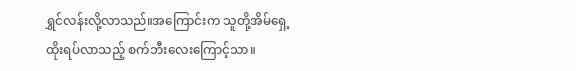ရွှင်လန်းလို့လာသည်။အကြောင်းက သူတို့အိမ်ရှေ့ ထိုးရပ်လာသည့် စက်ဘီးလေးကြောင့်သာ။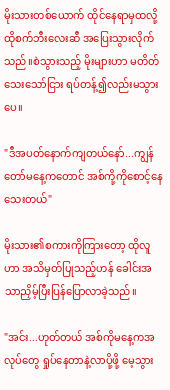မိုးသားတစ်ယောက် ထိုင်နေရာမှထလို့ ထိုစက်ဘီးလေးဆီ အပြေးသွားလိုက်သည်။စဲသွားသည့် မိုးများဟာ မတိတ်သေးသော်ငြား ရပ်တန့်၍လည်းမသွားပေ။

"ဒီအပတ်နောက်ကျတယ်နော်...ကျွန်တော်မနေ့ကတောင် အစ်ကို့ကိုစောင့်နေသေးတယ်"

မိုးသား၏စကားကိုကြားတော့ ထို‌လူဟာ အသိမှတ်ပြုသည့်ဟန် ခေါင်းအသာညှိမ့်ပြီးပြန်ပြောလာခဲ့သည်။

"အင်း...ဟုတ်တယ် အစ်ကိုမနေ့ကအလုပ်တွေ ရှုပ်နေတာနဲ့လာပို့ဖို့ မေ့သွား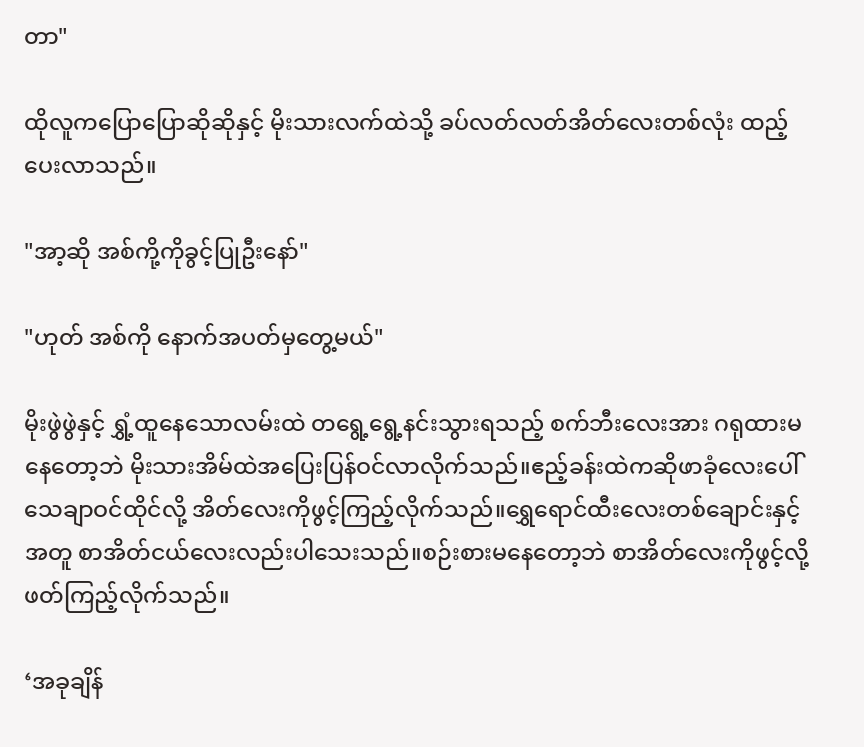တာ"

ထိုလူကပြောပြောဆိုဆိုနှင့် မိုးသားလက်ထဲသို့ ခပ်လတ်လတ်အိတ်လေးတစ်လုံး ထည့်ပေးလာသည်။

"အာ့ဆို အစ်ကို့ကိုခွင့်ပြုဦးနော်"

"ဟုတ် အစ်ကို နောက်အပတ်မှတွေ့မယ်"

မိုးဖွဲဖွဲနှင့် ရွှံ့ထူနေသောလမ်းထဲ တရွေ့‌ရွေ့နင်းသွားရသည့် စက်ဘီးလေးအား ဂရုထားမနေတော့ဘဲ မိုးသားအိမ်ထဲအပြေးပြန်ဝင်လာလိုက်သည်။ဧည့်ခန်းထဲကဆိုဖာခုံလေးပေါ် သေချာဝင်ထိုင်လို့ အိတ်လေးကိုဖွင့်ကြည့်လိုက်သည်။ရွှေရောင်ထီးလေးတစ်ချောင်းနှင့်အတူ စာအိတ်ငယ်လေးလည်းပါသေးသည်။စဉ်းစားမနေတော့ဘဲ စာအိတ်လေးကိုဖွင့်လို့ ဖတ်ကြည့်လိုက်သည်။

‘အခုချိန်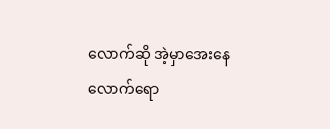လောက်ဆို အဲ့မှာအေးနေလောက်ရော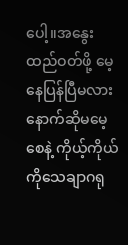ပေါ့။အနွေးထည်ဝတ်ဖို့ မေ့နေပြန်ပြီမလား နောက်ဆိုမမေ့စေနဲ့ ကိုယ့်ကိုယ်ကို‌သေချာဂရု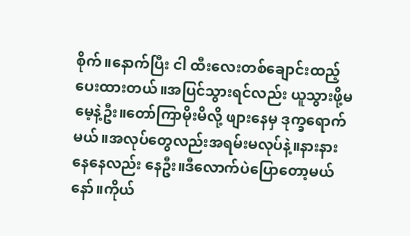စိုက်။နောက်ပြီး ငါ ထီးလေးတစ်ချောင်းထည့်ပေးထားတယ်။အပြင်သွားရင်လည်း ယူသွားဖို့မမေ့နဲ့ဦး။‌တော်ကြာမိုးမိလို့ ဖျားနေမှ ဒုက္ခရောက်မယ်။အလုပ်တွေလည်းအရမ်းမလုပ်နဲ့။နားနားနေနေလည်း နေဦး။ဒီလောက်ပဲပြောတော့မယ်နော်။ကိုယ်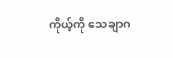ကိုယ့်ကို သေချာဂ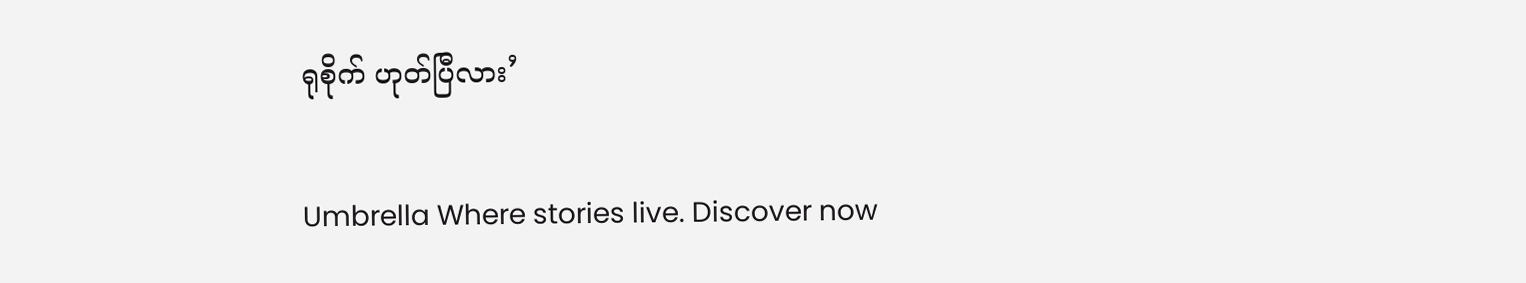ရုစိုက် ဟုတ်ပြီလား’

Umbrella Where stories live. Discover now